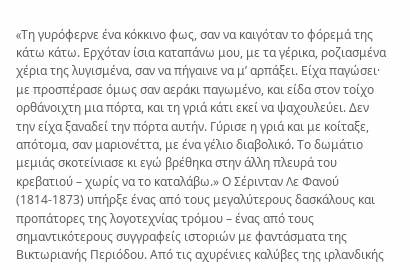«Tη γυρόφερνε ένα κόκκινο φως, σαν να καιγόταν το φόρεμά της κάτω κάτω. Ερχόταν ίσια καταπάνω μου, με τα γέρικα, ροζιασμένα χέρια της λυγισμένα, σαν να πήγαινε να μ’ αρπάξει. Είχα παγώσει· με προσπέρασε όμως σαν αεράκι παγωμένο, και είδα στον τοίχο ορθάνοιχτη μια πόρτα, και τη γριά κάτι εκεί να ψαχουλεύει. Δεν την είχα ξαναδεί την πόρτα αυτήν. Γύρισε η γριά και με κοίταξε, απότομα, σαν μαριονέττα, με ένα γέλιο διαβολικό. Το δωμάτιο μεμιάς σκοτείνιασε κι εγώ βρέθηκα στην άλλη πλευρά του κρεβατιού – χωρίς να το καταλάβω.» Ο Σέρινταν Λε Φανού (1814-1873) υπήρξε ένας από τους μεγαλύτερους δασκάλους και προπάτορες της λογοτεχνίας τρόμου – ένας από τους σημαντικότερους συγγραφείς ιστοριών με φαντάσματα της Βικτωριανής Περιόδου. Από τις αχυρένιες καλύβες της ιρλανδικής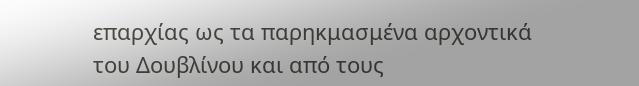επαρχίας ως τα παρηκμασμένα αρχοντικά του Δουβλίνου και από τους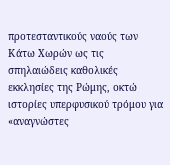προτεσταντικούς ναούς των Κάτω Χωρών ως τις σπηλαιώδεις καθολικές εκκλησίες της Ρώμης, οκτώ ιστορίες υπερφυσικού τρόμου για «αναγνώστες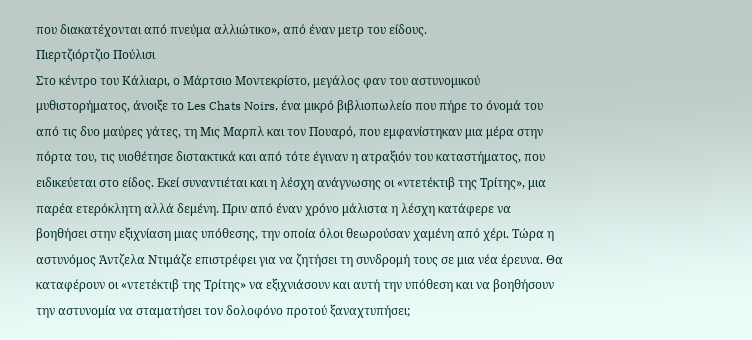που διακατέχονται από πνεύμα αλλιώτικο», από έναν μετρ του είδους.
Πιερτζιόρτζιο Πούλισι
Στο κέντρο του Κάλιαρι, ο Μάρτσιο Μοντεκρίστο, μεγάλος φαν του αστυνομικού μυθιστορήματος, άνοιξε το Les Chats Noirs, ένα μικρό βιβλιοπωλείο που πήρε το όνομά του από τις δυο μαύρες γάτες, τη Μις Μαρπλ και τον Πουαρό, που εμφανίστηκαν μια μέρα στην πόρτα του, τις υιοθέτησε διστακτικά και από τότε έγιναν η ατραξιόν του καταστήματος, που ειδικεύεται στο είδος. Εκεί συναντιέται και η λέσχη ανάγνωσης οι «ντετέκτιβ της Τρίτης», μια παρέα ετερόκλητη αλλά δεμένη. Πριν από έναν χρόνο μάλιστα η λέσχη κατάφερε να βοηθήσει στην εξιχνίαση μιας υπόθεσης, την οποία όλοι θεωρούσαν χαμένη από χέρι. Τώρα η αστυνόμος Άντζελα Ντιμάζε επιστρέφει για να ζητήσει τη συνδρομή τους σε μια νέα έρευνα. Θα καταφέρουν οι «ντετέκτιβ της Τρίτης» να εξιχνιάσουν και αυτή την υπόθεση και να βοηθήσουν την αστυνομία να σταματήσει τον δολοφόνο προτού ξαναχτυπήσει;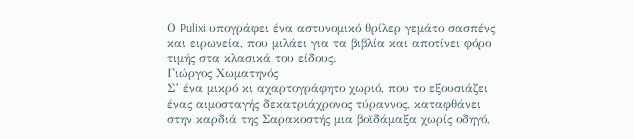Ο Pulixi υπογράφει ένα αστυνομικό θρίλερ γεμάτο σασπένς και ειρωνεία, που μιλάει για τα βιβλία και αποτίνει φόρο τιμής στα κλασικά του είδους.
Γιώργος Χωματηνός
Σ’ ένα μικρό κι αχαρτογράφητο χωριό, που το εξουσιάζει ένας αιμοσταγής δεκατριάχρονος τύραννος, καταφθάνει στην καρδιά της Σαρακοστής μια βοϊδάμαξα χωρίς οδηγό,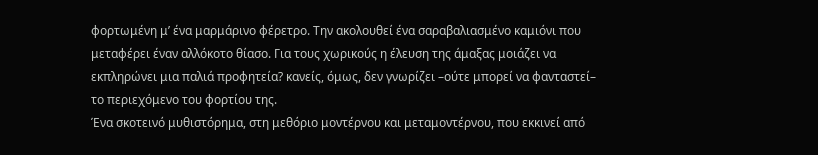φορτωμένη μ’ ένα μαρμάρινο φέρετρο. Την ακολουθεί ένα σαραβαλιασμένο καμιόνι που μεταφέρει έναν αλλόκοτο θίασο. Για τους χωρικούς η έλευση της άμαξας μοιάζει να εκπληρώνει μια παλιά προφητεία? κανείς, όμως, δεν γνωρίζει –ούτε μπορεί να φανταστεί– το περιεχόμενο του φορτίου της.
Ένα σκοτεινό μυθιστόρημα, στη μεθόριο μοντέρνου και μεταμοντέρνου, που εκκινεί από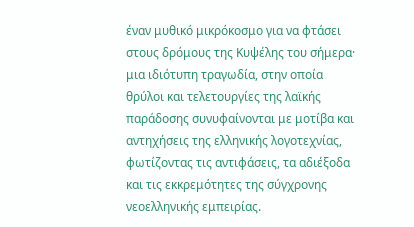έναν μυθικό μικρόκοσμο για να φτάσει στους δρόμους της Κυψέλης του σήμερα· μια ιδιότυπη τραγωδία, στην οποία θρύλοι και τελετουργίες της λαϊκής παράδοσης συνυφαίνονται με μοτίβα και αντηχήσεις της ελληνικής λογοτεχνίας, φωτίζοντας τις αντιφάσεις, τα αδιέξοδα και τις εκκρεμότητες της σύγχρονης νεοελληνικής εμπειρίας.